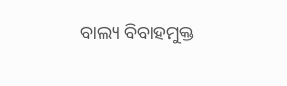ବାଲ୍ୟ ବିବାହମୁକ୍ତ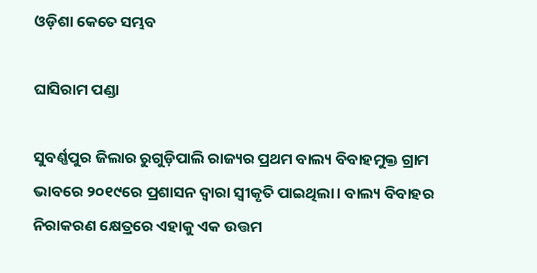ଓଡ଼ିଶା କେତେ ସମ୍ଭବ

ଘାସିରାମ ପଣ୍ଡା

ସୁବର୍ଣ୍ଣପୁର ଜିଲାର ରୁଗୁଡ଼ିପାଲି ରାଜ୍ୟର ପ୍ରଥମ ବାଲ୍ୟ ବିବାହମୁକ୍ତ ଗ୍ରାମ ଭାବରେ ୨୦୧୯ରେ ପ୍ରଶାସନ ଦ୍ୱାରା ସ୍ବୀକୃତି ପାଇଥିଲା। ବାଲ୍ୟ ବିବାହର ନିରାକରଣ କ୍ଷେତ୍ରରେ ଏହାକୁ ଏକ ଉତ୍ତମ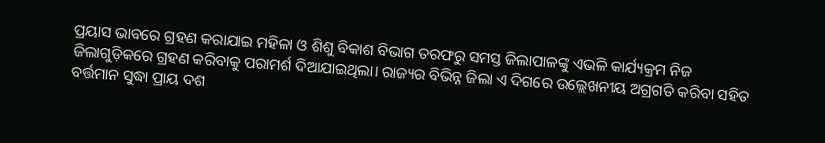ପ୍ରୟାସ ଭାବରେ ଗ୍ରହଣ କରାଯାଇ ମହିଳା ଓ ଶିଶୁ ବିକାଶ ବିଭାଗ ତରଫରୁ ସମସ୍ତ ଜିଲାପାଳଙ୍କୁ ଏଭଳି କାର୍ଯ୍ୟକ୍ରମ ନିଜ ଜିଲାଗୁଡ଼ିକରେ ଗ୍ରହଣ କରିବାକୁ ପରାମର୍ଶ ଦିଆଯାଇଥିଲା। ରାଜ୍ୟର ବିଭିନ୍ନ ଜିଲା ଏ ଦିଗରେ ଉଲ୍ଲେଖନୀୟ ଅଗ୍ରଗତି କରିବା ସହିତ ବର୍ତ୍ତମାନ ସୁଦ୍ଧା ପ୍ରାୟ ଦଶ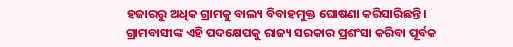ହଜାରରୁ ଅଧିକ ଗ୍ରାମକୁ ବାଲ୍ୟ ବିବାହମୁକ୍ତ ଘୋଷଣା କରିସାରିଛନ୍ତି। ଗ୍ରାମବାସୀଙ୍କ ଏହି ପଦକ୍ଷେପକୁ ରାଜ୍ୟ ସରକାର ପ୍ରଶଂସା କରିବା ପୂର୍ବକ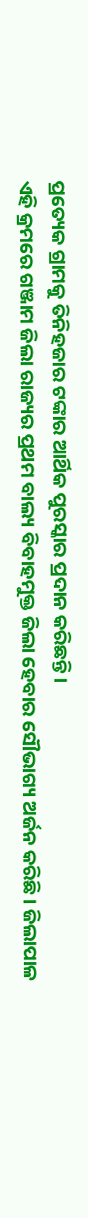ପ୍ରତ୍ୟେକ ଗ୍ରାମକୁ ତିନିହଜାର ଟଙ୍କାର ଆର୍ଥିକ ପୁରସ୍କାର ପ୍ରଦାନ କରିଛନ୍ତି।
ଏହି କ୍ରମରେ ଗଞ୍ଜାମ ଜିଲା ରାଜ୍ୟର ପ୍ରଥମ ବାଲ୍ୟ ବିବାହମୁକ୍ତ ଜିଲା ହେବାର ସୌଭାଗ୍ୟ ଅର୍ଜନ କରିଛି। ଜିଲାପାଳ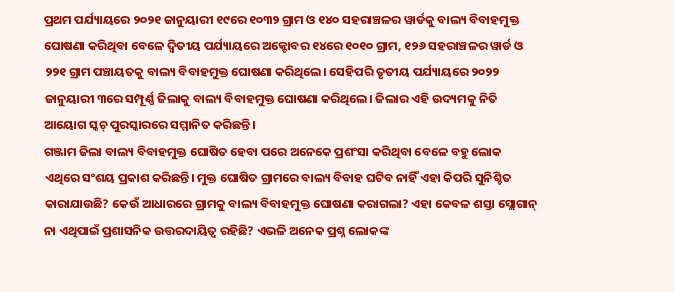ପ୍ରଥମ ପର୍ଯ୍ୟାୟରେ ୨୦୨୧ ଜାନୁୟାରୀ ୧୯ରେ ୧୦୩୨ ଗ୍ରାମ ଓ ୧୪୦ ସହରାଞ୍ଚଳର ୱାର୍ଡକୁ ବାଲ୍ୟ ବିବାହମୁକ୍ତ ଘୋଷଣା କରିଥିବା ବେଳେ ଦ୍ୱିତୀୟ ପର୍ଯ୍ୟାୟରେ ଅକ୍ଟୋବର ୧୪ରେ ୧୦୧୦ ଗ୍ରାମ, ୧୨୬ ସହରାଞ୍ଚଳର ୱାର୍ଡ ଓ ୨୨୧ ଗ୍ରାମ ପଞ୍ଚାୟତକୁ ବାଲ୍ୟ ବିବାହମୁକ୍ତ ଘୋଷଣା କରିଥିଲେ। ସେହିପରି ତୃତୀୟ ପର୍ଯ୍ୟାୟରେ ୨୦୨୨ ଜାନୁୟାରୀ ୩ରେ ସମ୍ପୂର୍ଣ୍ଣ ଜିଲାକୁ ବାଲ୍ୟ ବିବାହମୁକ୍ତ ଘୋଷଣା କରିଥିଲେ। ଜିଲାର ଏହି ଉଦ୍ୟମକୁ ନିତି ଆୟୋଗ ସ୍କଚ୍‌ ପୁରସ୍କାରରେ ସମ୍ମାନିତ କରିଛନ୍ତି।
ଗଞ୍ଜାମ ଜିଲା ବାଲ୍ୟ ବିବାହମୁକ୍ତ ଘୋଷିତ ହେବା ପରେ ଅନେକେ ପ୍ରଶଂସା କରିଥିବା ବେଳେ ବହୁ ଲୋକ ଏଥିରେ ସଂଶୟ ପ୍ରକାଶ କରିଛନ୍ତି। ମୁକ୍ତ ଘୋଷିତ ଗ୍ରାମରେ ବାଲ୍ୟ ବିବାହ ଘଟିବ ନାହିଁ ଏହା କିପରି ସୁନିଶ୍ଚିତ କାରାଯାଉଛି? କେଉଁ ଆଧାରରେ ଗ୍ରାମକୁ ବାଲ୍ୟ ବିବାହମୁକ୍ତ ଘୋଷଣା କରାଗଲା? ଏହା କେବଳ ଶସ୍ତା ସ୍ଲୋଗାନ୍‌ ନା ଏଥିପାଇଁ ପ୍ରଶାସନିକ ଉତ୍ତରଦାୟିତ୍ୱ ରହିଛି? ଏଭଳି ଅନେକ ପ୍ରଶ୍ନ ଲୋକଙ୍କ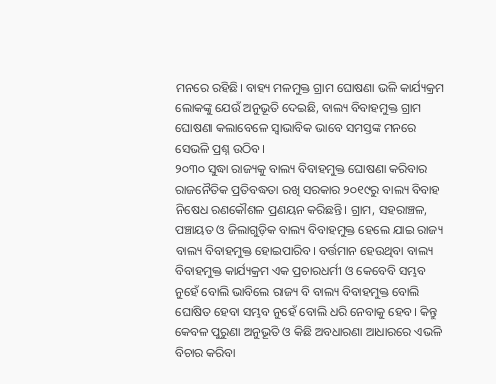ମନରେ ରହିଛି। ବାହ୍ୟ ମଳମୁକ୍ତ ଗ୍ରାମ ଘୋଷଣା ଭଳି କାର୍ଯ୍ୟକ୍ରମ ଲୋକଙ୍କୁ ଯେଉଁ ଅନୁଭୂତି ଦେଇଛି, ବାଲ୍ୟ ବିବାହମୁକ୍ତ ଗ୍ରାମ ଘୋଷଣା କଲାବେଳେ ସ୍ବାଭାବିକ ଭାବେ ସମସ୍ତଙ୍କ ମନରେ ସେଭଳି ପ୍ରଶ୍ନ ଉଠିବ।
୨୦୩୦ ସୁଦ୍ଧା ରାଜ୍ୟକୁ ବାଲ୍ୟ ବିବାହମୁକ୍ତ ଘୋଷଣା କରିବାର ରାଜନୈତିକ ପ୍ରତିବଦ୍ଧତା ରଖି ସରକାର ୨୦୧୯ରୁ ବାଲ୍ୟ ବିବାହ ନିଷେଧ ରଣକୌଶଳ ପ୍ରଣୟନ କରିଛନ୍ତି। ଗ୍ରାମ, ସହରାଞ୍ଚଳ, ପଞ୍ଚାୟତ ଓ ଜିଲାଗୁଡ଼ିକ ବାଲ୍ୟ ବିବାହମୁକ୍ତ ହେଲେ ଯାଇ ରାଜ୍ୟ ବାଲ୍ୟ ବିବାହମୁକ୍ତ ହୋଇପାରିବ। ବର୍ତ୍ତମାନ ହେଉଥିବା ବାଲ୍ୟ ବିବାହମୁକ୍ତ କାର୍ଯ୍ୟକ୍ରମ ଏକ ପ୍ରଚାରଧର୍ମୀ ଓ କେବେବି ସମ୍ଭବ ନୁହେଁ ବୋଲି ଭାବିଲେ ରାଜ୍ୟ ବି ବାଲ୍ୟ ବିବାହମୁକ୍ତ ବୋଲି ଘୋଷିତ ହେବା ସମ୍ଭବ ନୁହେଁ ବୋଲି ଧରି ନେବାକୁ ହେବ। କିନ୍ତୁ କେବଳ ପୁରୁଣା ଅନୁଭୂତି ଓ କିଛି ଅବଧାରଣା ଆଧାରରେ ଏଭଳି ବିଚାର କରିବା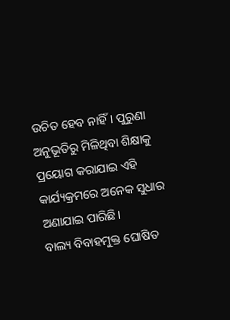ଉଚିତ ହେବ ନାହିଁ। ପୁରୁଣା ଅନୁଭୂତିରୁ ମିଳିଥିବା ଶିକ୍ଷାକୁ ପ୍ରୟୋଗ କରାଯାଇ ଏହି କାର୍ଯ୍ୟକ୍ରମରେ ଅନେକ ସୁଧାର ଅଣାଯାଇ ପାରିଛି।
ବାଲ୍ୟ ବିବାହମୁକ୍ତ ଘୋଷିତ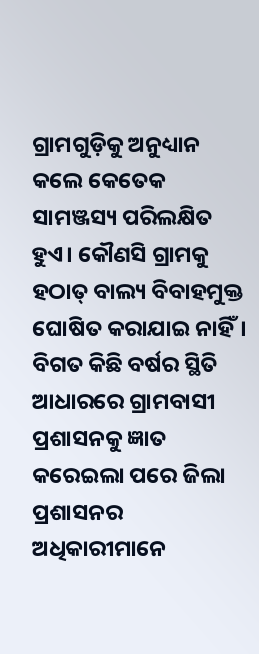ଗ୍ରାମଗୁଡ଼ିକୁ ଅନୁଧ୍ୟାନ କଲେ କେତେକ ସାମଞ୍ଜସ୍ୟ ପରିଲକ୍ଷିତ ହୁଏ। କୌଣସି ଗ୍ରାମକୁ ହଠାତ୍‌ ବାଲ୍ୟ ବିବାହମୁକ୍ତ ଘୋଷିତ କରାଯାଇ ନାହିଁ। ବିଗତ କିଛି ବର୍ଷର ସ୍ଥିତି ଆଧାରରେ ଗ୍ରାମବାସୀ ପ୍ରଶାସନକୁ ଜ୍ଞାତ କରେଇଲା ପରେ ଜିଲା ପ୍ରଶାସନର ଅଧିକାରୀମାନେ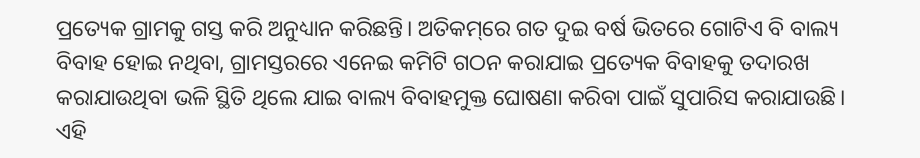ପ୍ରତ୍ୟେକ ଗ୍ରାମକୁ ଗସ୍ତ କରି ଅନୁଧ୍ୟାନ କରିଛନ୍ତି। ଅତିକମ୍‌ରେ ଗତ ଦୁଇ ବର୍ଷ ଭିତରେ ଗୋଟିଏ ବି ବାଲ୍ୟ ବିବାହ ହୋଇ ନଥିବା, ଗ୍ରାମସ୍ତରରେ ଏନେଇ କମିଟି ଗଠନ କରାଯାଇ ପ୍ରତ୍ୟେକ ବିବାହକୁ ତଦାରଖ କରାଯାଉଥିବା ଭଳି ସ୍ଥିତି ଥିଲେ ଯାଇ ବାଲ୍ୟ ବିବାହମୁକ୍ତ ଘୋଷଣା କରିବା ପାଇଁ ସୁପାରିସ କରାଯାଉଛି। ଏହି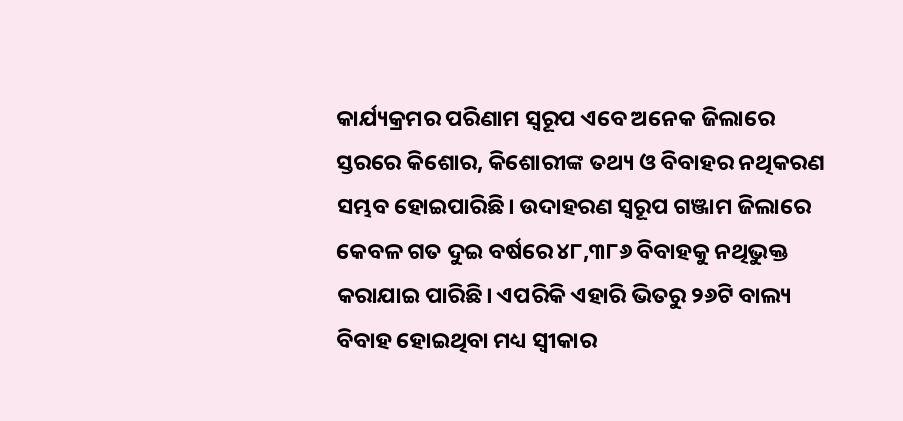କାର୍ଯ୍ୟକ୍ରମର ପରିଣାମ ସ୍ବରୂପ ଏବେ ଅନେକ ଜିଲାରେ ସ୍ତରରେ କିଶୋର, କିଶୋରୀଙ୍କ ତଥ୍ୟ ଓ ବିବାହର ନଥିକରଣ ସମ୍ଭବ ହୋଇପାରିଛି। ଉଦାହରଣ ସ୍ବରୂପ ଗଞ୍ଜାମ ଜିଲାରେ କେବଳ ଗତ ଦୁଇ ବର୍ଷରେ ୪୮,୩୮୬ ବିବାହକୁ ନଥିଭୁକ୍ତ କରାଯାଇ ପାରିଛି। ଏପରିକି ଏହାରି ଭିତରୁ ୨୬ଟି ବାଲ୍ୟ ବିବାହ ହୋଇଥିବା ମଧ୍ୟ ସ୍ବୀକାର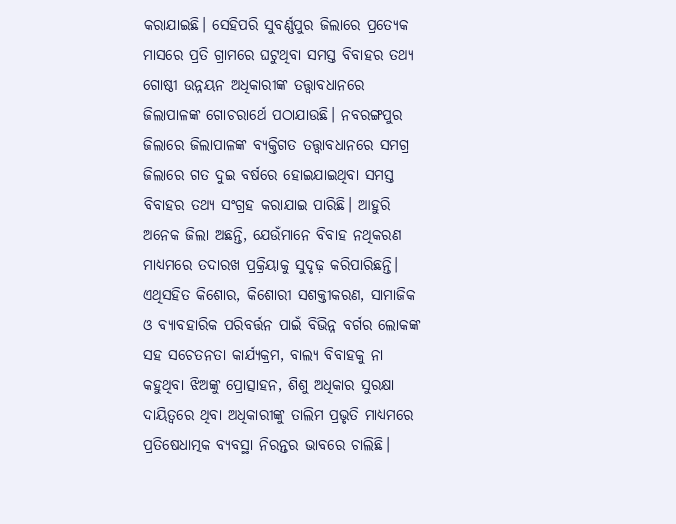କରାଯାଇଛି। ସେହିପରି ସୁବର୍ଣ୍ଣପୁର ଜିଲାରେ ପ୍ରତ୍ୟେକ ମାସରେ ପ୍ରତି ଗ୍ରାମରେ ଘଟୁଥିବା ସମସ୍ତ ବିବାହର ତଥ୍ୟ ଗୋଷ୍ଠୀ ଉନ୍ନୟନ ଅଧିକାରୀଙ୍କ ତତ୍ତ୍ୱାବଧାନରେ ଜିଲାପାଳଙ୍କ ଗୋଚରାର୍ଥେ ପଠାଯାଉଛି। ନବରଙ୍ଗପୁର ଜିଲାରେ ଜିଲାପାଳଙ୍କ ବ୍ୟକ୍ତିଗତ ତତ୍ତ୍ୱାବଧାନରେ ସମଗ୍ର ଜିଲାରେ ଗତ ଦୁଇ ବର୍ଷରେ ହୋଇଯାଇଥିବା ସମସ୍ତ ବିବାହର ତଥ୍ୟ ସଂଗ୍ରହ କରାଯାଇ ପାରିଛି। ଆହୁରି ଅନେକ ଜିଲା ଅଛନ୍ତି, ଯେଉଁମାନେ ବିବାହ ନଥିକରଣ ମାଧ୍ୟମରେ ତଦାରଖ ପ୍ରକ୍ରିୟାକୁ ସୁଦୃଢ଼ କରିପାରିଛନ୍ତି। ଏଥିସହିତ କିଶୋର, କିଶୋରୀ ସଶକ୍ତୀକରଣ, ସାମାଜିକ ଓ ବ୍ୟାବହାରିକ ପରିବର୍ତ୍ତନ ପାଇଁ ବିଭିନ୍ନ ବର୍ଗର ଲୋକଙ୍କ ସହ ସଚେତନତା କାର୍ଯ୍ୟକ୍ରମ, ବାଲ୍ୟ ବିବାହକୁ ନା କହୁଥିବା ଝିଅଙ୍କୁ ପ୍ରୋତ୍ସାହନ, ଶିଶୁ ଅଧିକାର ସୁରକ୍ଷା ଦାୟିତ୍ୱରେ ଥିବା ଅଧିକାରୀଙ୍କୁ ତାଲିମ ପ୍ରଭୃତି ମାଧ୍ୟମରେ ପ୍ରତିଷେଧାତ୍ମକ ବ୍ୟବସ୍ଥା ନିରନ୍ତର ଭାବରେ ଚାଲିଛି।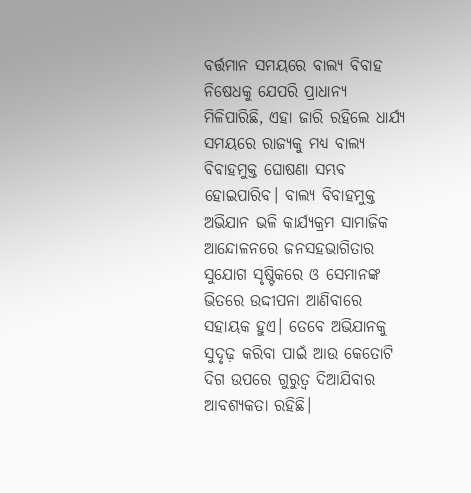ବର୍ତ୍ତମାନ ସମୟରେ ବାଲ୍ୟ ବିବାହ ନିଷେଧକୁ ଯେପରି ପ୍ରାଧାନ୍ୟ ମିଳିପାରିଛି, ଏହା ଜାରି ରହିଲେ ଧାର୍ଯ୍ୟ ସମୟରେ ରାଜ୍ୟକୁ ମଧ୍ୟ ବାଲ୍ୟ ବିବାହମୁକ୍ତ ଘୋଷଣା ସମ୍ଭବ ହୋଇପାରିବ। ବାଲ୍ୟ ବିବାହମୁକ୍ତ ଅଭିଯାନ ଭଳି କାର୍ଯ୍ୟକ୍ରମ ସାମାଜିକ ଆନ୍ଦୋଳନରେ ଜନସହଭାଗିତାର ସୁଯୋଗ ସୃଷ୍ଟିକରେ ଓ ସେମାନଙ୍କ ଭିତରେ ଉଦ୍ଦୀପନା ଆଣିବାରେ ସହାୟକ ହୁଏ। ତେବେ ଅଭିଯାନକୁ ସୁଦୃଢ଼ କରିବା ପାଇଁ ଆଉ କେତୋଟି ଦିଗ ଉପରେ ଗୁରୁତ୍ୱ ଦିଆଯିବାର ଆବଶ୍ୟକତା ରହିଛି।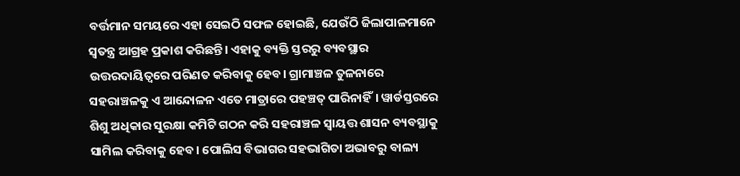ବର୍ତ୍ତମାନ ସମୟରେ ଏହା ସେଇଠି ସଫଳ ହୋଇଛି, ଯେଉଁଠି ଜିଲାପାଳମାନେ ସ୍ବତନ୍ତ୍ର ଆଗ୍ରହ ପ୍ରକାଶ କରିଛନ୍ତି। ଏହାକୁ ବ୍ୟକ୍ତି ସ୍ତରରୁ ବ୍ୟବସ୍ଥାର ଉତ୍ତରଦାୟିତ୍ୱରେ ପରିଣତ କରିବାକୁ ହେବ। ଗ୍ରାମାଞ୍ଚଳ ତୁଳନାରେ ସହରାଞ୍ଚଳକୁ ଏ ଆନ୍ଦୋଳନ ଏତେ ମାତ୍ରାରେ ପହଞ୍ଚତ୍ ପାରିନାହିଁ। ୱାର୍ଡସ୍ତରରେ ଶିଶୁ ଅଧିକାର ସୁରକ୍ଷା କମିଟି ଗଠନ କରି ସହରାଞ୍ଚଳ ସ୍ବାୟତ୍ତ ଶାସନ ବ୍ୟବସ୍ଥାକୁ ସାମିଲ କରିବାକୁ ହେବ। ପୋଲିସ ବିଭାଗର ସହଭାଗିତା ଅଭାବରୁ ବାଲ୍ୟ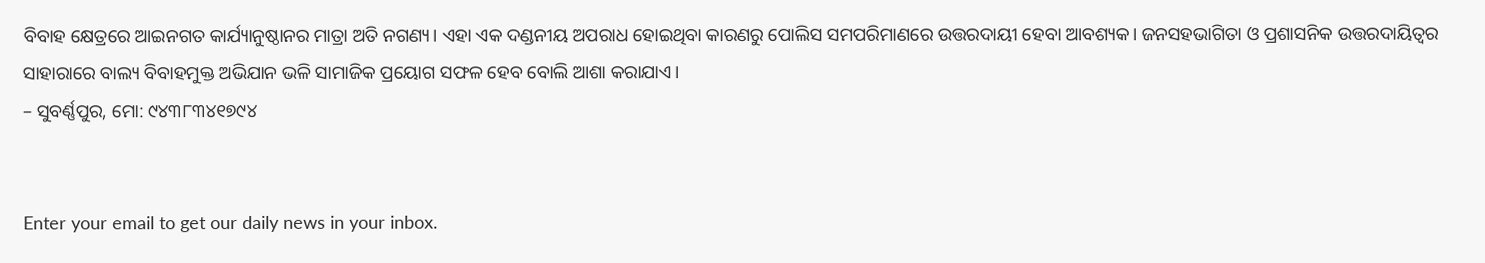ବିବାହ କ୍ଷେତ୍ରରେ ଆଇନଗତ କାର୍ଯ୍ୟାନୁଷ୍ଠାନର ମାତ୍ରା ଅତି ନଗଣ୍ୟ। ଏହା ଏକ ଦଣ୍ଡନୀୟ ଅପରାଧ ହୋଇଥିବା କାରଣରୁ ପୋଲିସ ସମପରିମାଣରେ ଉତ୍ତରଦାୟୀ ହେବା ଆବଶ୍ୟକ। ଜନସହଭାଗିତା ଓ ପ୍ରଶାସନିକ ଉତ୍ତରଦାୟିତ୍ୱର ସାହାରାରେ ବାଲ୍ୟ ବିବାହମୁକ୍ତ ଅଭିଯାନ ଭଳି ସାମାଜିକ ପ୍ରୟୋଗ ସଫଳ ହେବ ବୋଲି ଆଶା କରାଯାଏ।
– ସୁବର୍ଣ୍ଣପୁର, ମୋ: ୯୪୩୮୩୪୧୭୯୪


Enter your email to get our daily news in your inbox.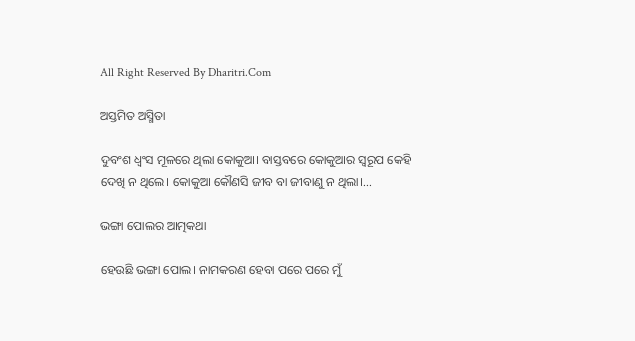All Right Reserved By Dharitri.Com

ଅସ୍ତମିତ ଅସ୍ମିତା

ଦୁବଂଶ ଧ୍ବଂସ ମୂଳରେ ଥିଲା କୋକୁଆ। ବାସ୍ତବରେ କୋକୁଆର ସ୍ବରୂପ କେହି ଦେଖି ନ ଥିଲେ। କୋକୁଆ କୌଣସି ଜୀବ ବା ଜୀବାଣୁ ନ ଥିଲା।...

ଭଙ୍ଗା ପୋଲର ଆତ୍ମକଥା

ହେଉଛି ଭଙ୍ଗା ପୋଲ। ନାମକରଣ ହେବା ପରେ ପରେ ମୁଁ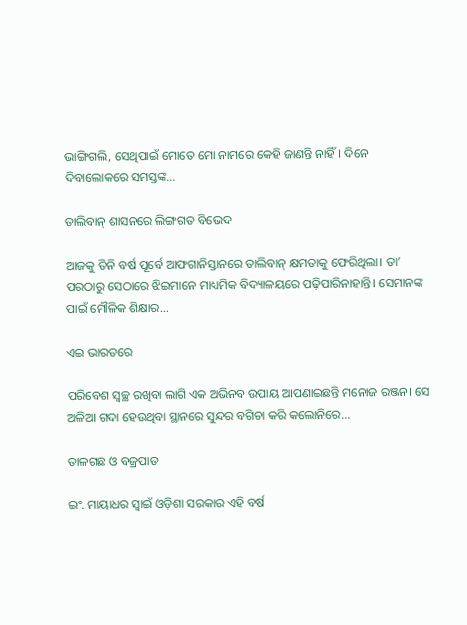ଭାଙ୍ଗିଗଲି, ସେଥିପାଇଁ ମୋତେ ମୋ ନାମରେ କେହି ଜାଣନ୍ତି ନାହିଁ। ଦିନେ ଦିବାଲୋକରେ ସମସ୍ତଙ୍କ...

ତାଲିବାନ୍‌ ଶାସନରେ ଲିଙ୍ଗଗତ ବିଭେଦ

ଆଜକୁ ତିନି ବର୍ଷ ପୂର୍ବେ ଆଫଗାନିସ୍ତାନରେ ତାଲିବାନ୍‌ କ୍ଷମତାକୁ ଫେରିଥିଲା। ତା’ ପରଠାରୁ ସେଠାରେ ଝିଇମାନେ ମାଧ୍ୟମିକ ବିଦ୍ୟାଳୟରେ ପଢ଼ିପାରିନାହାନ୍ତି। ସେମାନଙ୍କ ପାଇଁ ମୌଳିକ ଶିକ୍ଷାର...

ଏଇ ଭାରତରେ

ପରିବେଶ ସ୍ବଚ୍ଛ ରଖିବା ଲାଗି ଏକ ଅଭିନବ ଉପାୟ ଆପଣାଇଛନ୍ତି ମନୋଜ ରଞ୍ଜନ। ସେ ଅଳିଆ ଗଦା ହେଉଥିବା ସ୍ଥାନରେ ସୁନ୍ଦର ବଗିଚା କରି କଲୋନିରେ...

ତାଳଗଛ ଓ ବଜ୍ରପାତ

ଇଂ. ମାୟାଧର ସ୍ବାଇଁ ଓଡ଼ିଶା ସରକାର ଏହି ବର୍ଷ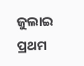ଜୁଲାଇ ପ୍ରଥମ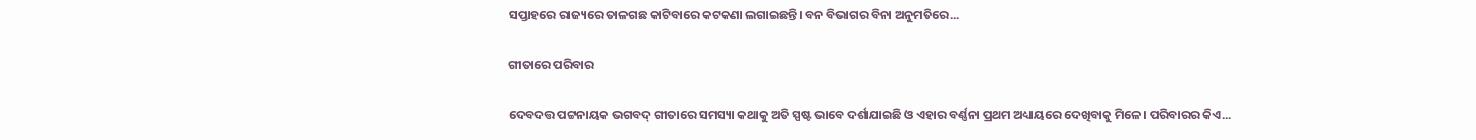ସପ୍ତାହରେ ରାଜ୍ୟରେ ତାଳଗଛ କାଟିବାରେ କଟକଣା ଲଗାଇଛନ୍ତି। ବନ ବିଭାଗର ବିନା ଅନୁମତିରେ...

ଗୀତାରେ ପରିବାର

ଦେବଦତ୍ତ ପଟ୍ଟନାୟକ ଭଗବଦ୍‌ ଗୀତାରେ ସମସ୍ୟା କଥାକୁ ଅତି ସ୍ପଷ୍ଟ ଭାବେ ଦର୍ଶାଯାଇଛି ଓ ଏହାର ବର୍ଣ୍ଣନା ପ୍ରଥମ ଅଧ୍ୟାୟରେ ଦେଖିବାକୁ ମିଳେ। ପରିବାରର କିଏ...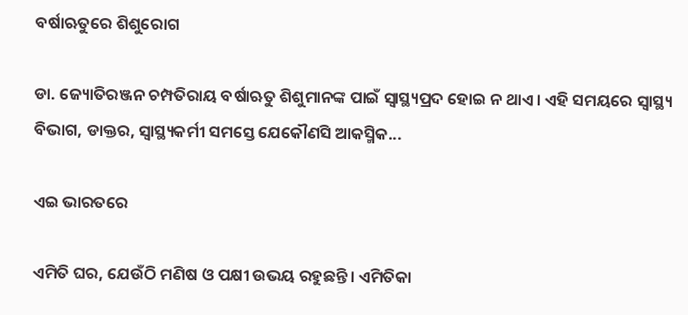ବର୍ଷାଋତୁରେ ଶିଶୁରୋଗ

ଡା. ଜ୍ୟୋତିରଞ୍ଜନ ଚମ୍ପତିରାୟ ବର୍ଷାଋତୁ ଶିଶୁମାନଙ୍କ ପାଇଁ ସ୍ବାସ୍ଥ୍ୟପ୍ରଦ ହୋଇ ନ ଥାଏ। ଏହି ସମୟରେ ସ୍ବାସ୍ଥ୍ୟ ବିଭାଗ, ଡାକ୍ତର, ସ୍ବାସ୍ଥ୍ୟକର୍ମୀ ସମସ୍ତେ ଯେକୌଣସି ଆକସ୍ମିକ...

ଏଇ ଭାରତରେ

ଏମିତି ଘର, ଯେଉଁଠି ମଣିଷ ଓ ପକ୍ଷୀ ଉଭୟ ରହୁଛନ୍ତି। ଏମିତିକା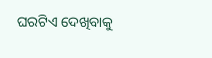ଘରଟିଏ ଦେଖିବାକୁ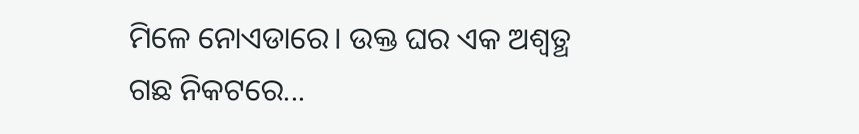ମିଳେ ନୋଏଡାରେ। ଉକ୍ତ ଘର ଏକ ଅଶ୍ୱତ୍ଥ ଗଛ ନିକଟରେ...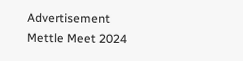Advertisement
Mettle Meet 2024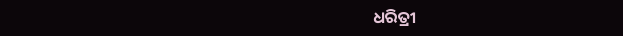ଧରିତ୍ରୀ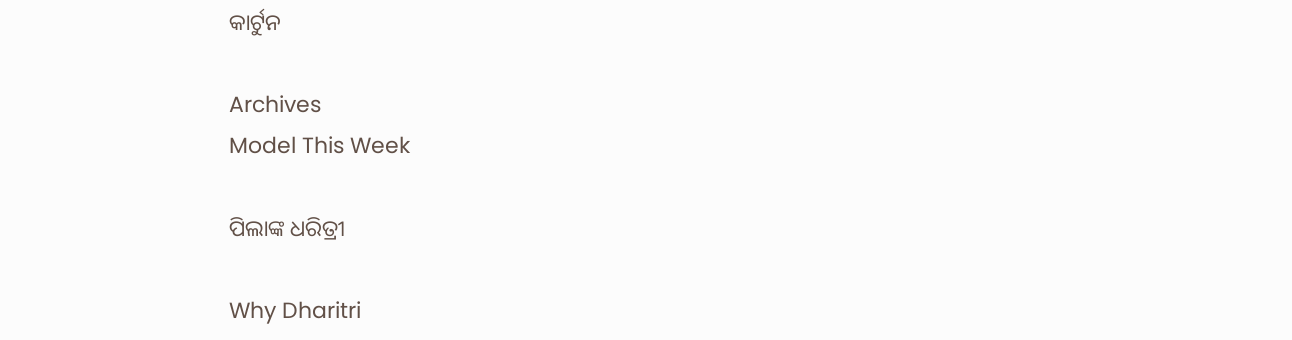କାର୍ଟୁନ

Archives
Model This Week

ପିଲାଙ୍କ ଧରିତ୍ରୀ

Why Dharitri